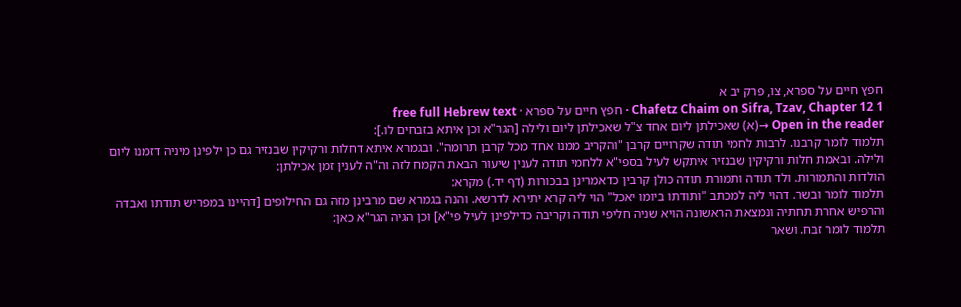חפץ חיים על ספרא, צו, פרק יב א
Chafetz Chaim on Sifra, Tzav, Chapter 12 1 · חפץ חיים על ספרא · free full Hebrew text
Open in the reader →(א) שאכילתן ליום אחד צ"ל שאכילתן ליום ולילה [הגר"א וכן איתא בזבחים לו.]:
תלמוד לומר קרבנו. לרבות לחמי תודה שקרויים קרבן "והקריב ממנו אחד מכל קרבן תרומה". ובגמרא איתא דחלות ורקיקין שבנזיר גם כן ילפינן מיניה דזמנו ליום ולילה. ובאמת חלות ורקיקין שבנזיר איתקש לעיל בספי"א ללחמי תודה לענין שיעור הבאת הקמח לזה וה"ה לענין זמן אכילתן:
הולדות והתמורות. ולד תודה ותמורת תודה כולן קרבין כדאמרינן בבכורות (דף יד.) מקרא:
תלמוד לומר ובשר. דהוי ליה למכתב "ותודתו ביומו יאכל" הוי ליה קרא יתירא לדרשא. והנה בגמרא שם מרבינן מזה גם החילופים [דהיינו במפריש תודתו ואבדה והרפיש אחרת תחתיה ונמצאת הראשונה הויא שניה חליפי תודה וקריבה כדילפינן לעיל פי"א] וכן הגיה הגר"א כאן:
תלמוד לומר זבח. ושאר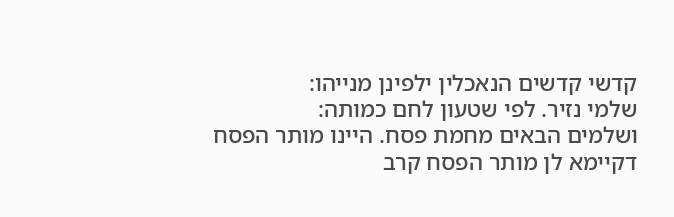קדשי קדשים הנאכלין ילפינן מנייהו:
שלמי נזיר. לפי שטעון לחם כמותה:
ושלמים הבאים מחמת פסח. היינו מותר הפסח דקיימא לן מותר הפסח קרב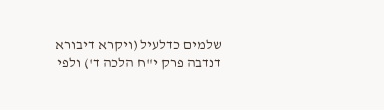שלמים כדלעיל (ויקרא דיבורא דנדבה פרק י"ח הלכה ד') ולפי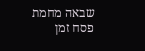שבאה מחמת פסח זמן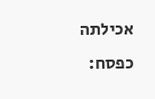אכילתה כפסח: